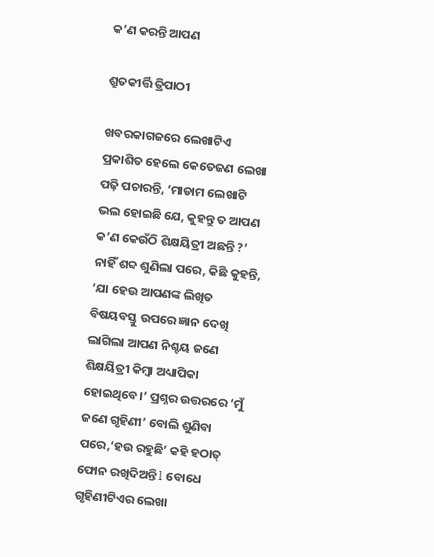କ’ଣ କରନ୍ତି ଆପଣ

ଶ୍ରୁତକୀର୍ତ୍ତି ତ୍ରିପାଠୀ

ଖବରକାଗଜରେ ଲେଖାଟିଏ ପ୍ରକାଶିତ ହେଲେ କେତେଜଣ ଲେଖା ପଢ଼ି ପଚାରନ୍ତି, ‘ମାଡାମ ଲେଖାଟି ଭଲ ହୋଇଛି ଯେ, କୁହନ୍ତୁ ତ ଆପଣ କ’ଣ କେଉଁଠି ଶିକ୍ଷୟିତ୍ରୀ ଅଛନ୍ତି ?’ ନାହିଁ ଶବ୍ଦ ଶୁଣିଲା ପରେ, କିଛି କୁହନ୍ତି, ‘ଯା ହେଉ ଆପଣଙ୍କ ଲିଖିତ ବିଷୟବସ୍ତୁ ଉପରେ ଜ୍ଞାନ ଦେଖି ଲାଗିଲା ଆପଣ ନିଶ୍ଚୟ ଜଣେ ଶିକ୍ଷୟିତ୍ରୀ କିମ୍ବା ଅଧ୍ୟାପିକା ହୋଇଥିବେ।’ ପ୍ରଶ୍ନର ଉତ୍ତରରେ ‘ମୁଁ ଜଣେ ଗୃହିଣୀ’ ବୋଲି ଶୁଣିବା ପରେ,‘ହଉ ରହୁଛି’ କହି ହଠାତ୍‌ ଫୋନ ରଖିଦିଅନ୍ତି l ବୋଧେ ଗୃହିଣୀଟିଏର ଲେଖା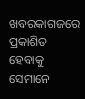ଖବରକାଗଜରେ ପ୍ରକାଶିତ ହେବାକୁ ସେମାନେ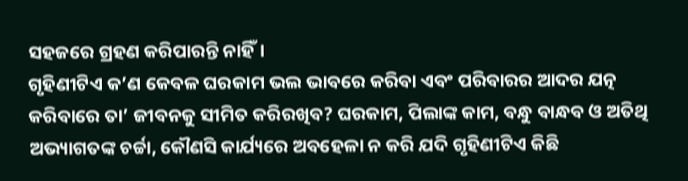ସହଜରେ ଗ୍ରହଣ କରିପାରନ୍ତି ନାହିଁ।
ଗୃହିଣୀଟିଏ କ’ଣ କେବଳ ଘରକାମ ଭଲ ଭାବରେ କରିବା ଏବଂ ପରିବାରର ଆଦର ଯତ୍ନ କରିବାରେ ତା’ ଜୀବନକୁ ସୀମିତ କରିରଖିବ? ଘରକାମ, ପିଲାଙ୍କ କାମ, ବନ୍ଧୁ ବାନ୍ଧବ ଓ ଅତିଥି ଅଭ୍ୟାଗତଙ୍କ ଚର୍ଚ୍ଚା, କୌଣସି କାର୍ଯ୍ୟରେ ଅବହେଳା ନ କରି ଯଦି ଗୃହିଣୀଟିଏ କିଛି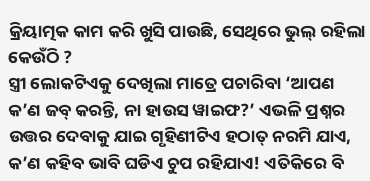କ୍ରିୟାତ୍ମକ କାମ କରି ଖୁସି ପାଉଛି, ସେଥିରେ ଭୁଲ୍‌ ରହିଲା କେଉଁଠି ?
ସ୍ତ୍ରୀ ଲୋକଟିଏକୁ ଦେଖିଲା ମାତ୍ରେ ପଚାରିବା ‘ଆପଣ କ’ଣ ଜବ୍‌ କରନ୍ତି, ନା ହାଉସ ୱାଇଫ?’ ଏଭଳି ପ୍ରଶ୍ନର ଉତ୍ତର ଦେବାକୁ ଯାଇ ଗୃହିଣୀଟିଏ ହଠାତ୍‌ ନରମି ଯାଏ, କ’ଣ କହିବ ଭାବି ଘଡିଏ ଚୁପ ରହିଯାଏ! ଏତିକିରେ ବି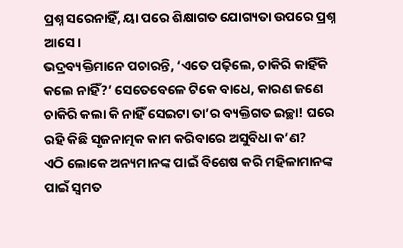ପ୍ରଶ୍ନ ସରେନାହିଁ, ୟା ପରେ ଶିକ୍ଷାଗତ ଯୋଗ୍ୟତା ଉପରେ ପ୍ରଶ୍ନ ଆସେ।
ଭଦ୍ରବ୍ୟକ୍ତିମାନେ ପଚାରନ୍ତି, ‘ଏତେ ପଢ଼ିଲେ, ଚାକିରି କାହିଁକି କଲେ ନାହିଁ?’ ସେତେବେଳେ ଟିକେ ବାଧେ, କାରଣ ଜଣେ ଚାକିରି କଲା କି ନାହିଁ ସେଇଟା ତା’ର ବ୍ୟକ୍ତିଗତ ଇଚ୍ଛା! ଘରେ ରହି କିଛି ସୃଜନାତ୍ମକ କାମ କରିବାରେ ଅସୁବିଧା କ’ଣ?
ଏଠି ଲୋକେ ଅନ୍ୟମାନଙ୍କ ପାଇଁ ବିଶେଷ କରି ମହିଳାମାନଙ୍କ ପାଇଁ ସ୍ବମତ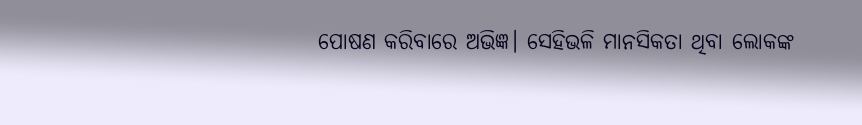ପୋଷଣ କରିବାରେ ଅଭିଜ୍ଞ। ସେହିଭଳି ମାନସିକତା ଥିବା ଲୋକଙ୍କ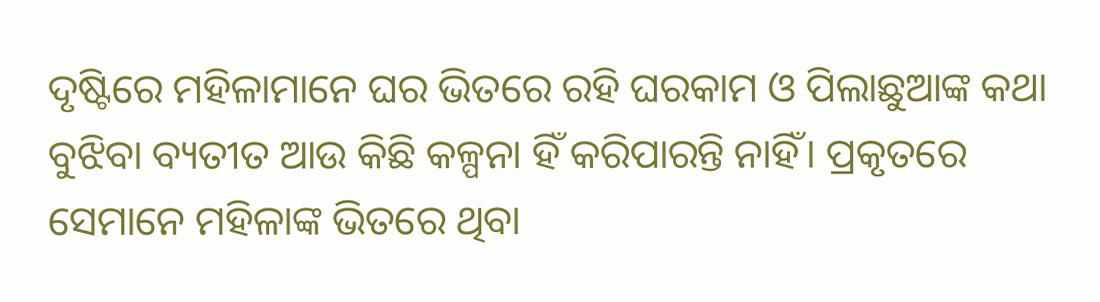ଦୃଷ୍ଟିରେ ମହିଳାମାନେ ଘର ଭିତରେ ରହି ଘରକାମ ଓ ପିଲାଛୁଆଙ୍କ କଥା ବୁଝିବା ବ୍ୟତୀତ ଆଉ କିଛି କଳ୍ପନା ହିଁ କରିପାରନ୍ତି ନାହିଁ। ପ୍ରକୃତରେ ସେମାନେ ମହିଳାଙ୍କ ଭିତରେ ଥିବା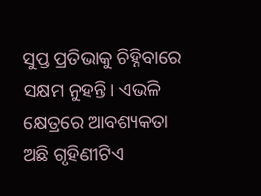ସୁପ୍ତ ପ୍ରତିଭାକୁ ଚିହ୍ନିବାରେ ସକ୍ଷମ ନୁହନ୍ତି। ଏଭଳି କ୍ଷେତ୍ରରେ ଆବଶ୍ୟକତା ଅଛି ଗୃହିଣୀଟିଏ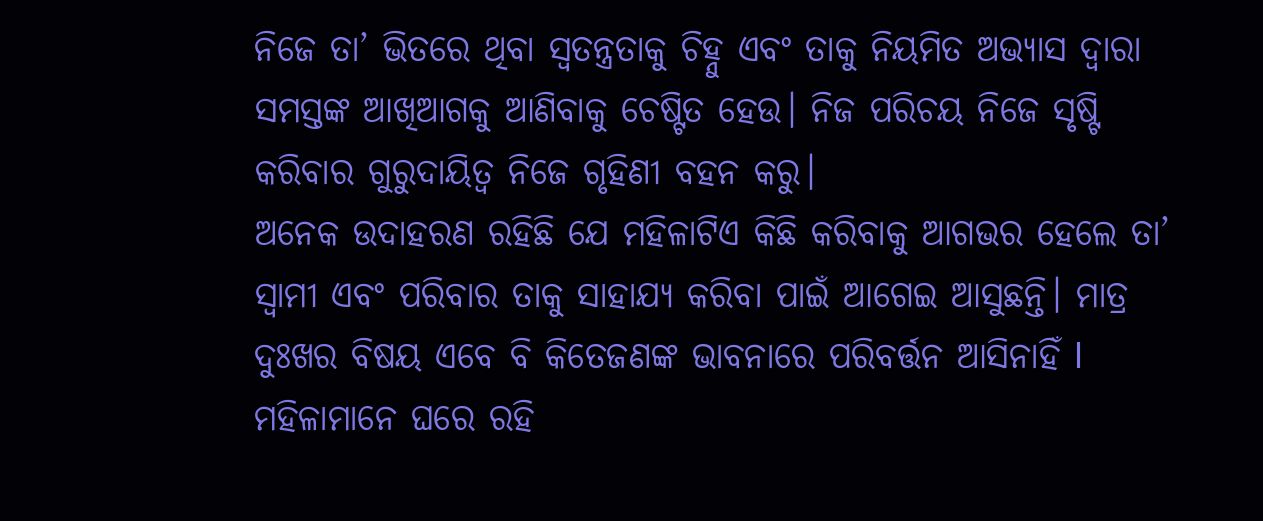ନିଜେ ତା’ ଭିତରେ ଥିବା ସ୍ବତନ୍ତ୍ରତାକୁ ଚିହ୍ନୁ ଏବଂ ତାକୁ ନିୟମିତ ଅଭ୍ୟାସ ଦ୍ୱାରା ସମସ୍ତଙ୍କ ଆଖିଆଗକୁ ଆଣିବାକୁ ଚେଷ୍ଟିତ ହେଉ। ନିଜ ପରିଚୟ ନିଜେ ସୃଷ୍ଟି କରିବାର ଗୁରୁଦାୟିତ୍ୱ ନିଜେ ଗୃହିଣୀ ବହନ କରୁ।
ଅନେକ ଉଦାହରଣ ରହିଛି ଯେ ମହିଳାଟିଏ କିଛି କରିବାକୁ ଆଗଭର ହେଲେ ତା’ ସ୍ବାମୀ ଏବଂ ପରିବାର ତାକୁ ସାହାଯ୍ୟ କରିବା ପାଇଁ ଆଗେଇ ଆସୁଛନ୍ତି। ମାତ୍ର ଦୁଃଖର ବିଷୟ ଏବେ ବି କିତେଜଣଙ୍କ ଭାବନାରେ ପରିବର୍ତ୍ତନ ଆସିନାହିଁ l ମହିଳାମାନେ ଘରେ ରହି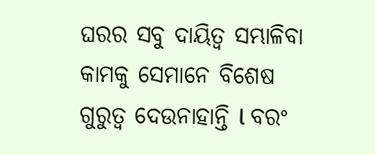ଘରର ସବୁ ଦାୟିତ୍ୱ ସମ୍ଭାଳିବା କାମକୁ ସେମାନେ ବିଶେଷ ଗୁରୁତ୍ୱ ଦେଉନାହାନ୍ତି l ବରଂ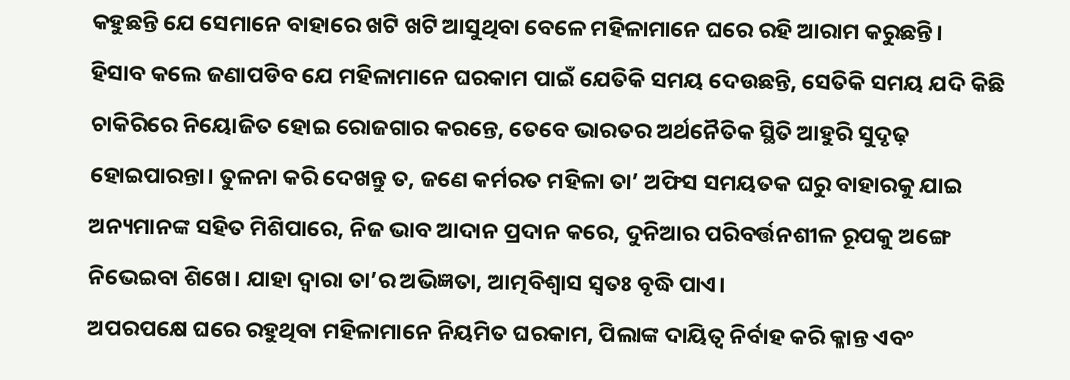କହୁଛନ୍ତି ଯେ ସେମାନେ ବାହାରେ ଖଟି ଖଟି ଆସୁଥିବା ବେଳେ ମହିଳାମାନେ ଘରେ ରହି ଆରାମ କରୁଛନ୍ତି।
ହିସାବ କଲେ ଜଣାପଡିବ ଯେ ମହିଳାମାନେ ଘରକାମ ପାଇଁ ଯେତିକି ସମୟ ଦେଉଛନ୍ତି, ସେତିକି ସମୟ ଯଦି କିଛି ଚାକିରିରେ ନିୟୋଜିତ ହୋଇ ରୋଜଗାର କରନ୍ତେ, ତେବେ ଭାରତର ଅର୍ଥନୈତିକ ସ୍ଥିତି ଆହୁରି ସୁଦୃଢ଼ ହୋଇପାରନ୍ତା। ତୁଳନା କରି ଦେଖନ୍ତୁ ତ, ଜଣେ କର୍ମରତ ମହିଳା ତା’ ଅଫିସ ସମୟତକ ଘରୁ ବାହାରକୁ ଯାଇ ଅନ୍ୟମାନଙ୍କ ସହିତ ମିଶିପାରେ, ନିଜ ଭାବ ଆଦାନ ପ୍ରଦାନ କରେ, ଦୁନିଆର ପରିବର୍ତ୍ତନଶୀଳ ରୂପକୁ ଅଙ୍ଗେ ନିଭେଇବା ଶିଖେ। ଯାହା ଦ୍ୱାରା ତା’ର ଅଭିଜ୍ଞତା, ଆତ୍ମବିଶ୍ବାସ ସ୍ବତଃ ବୃଦ୍ଧି ପାଏ।
ଅପରପକ୍ଷେ ଘରେ ରହୁଥିବା ମହିଳାମାନେ ନିୟମିତ ଘରକାମ, ପିଲାଙ୍କ ଦାୟିତ୍ୱ ନିର୍ବାହ କରି କ୍ଳାନ୍ତ ଏବଂ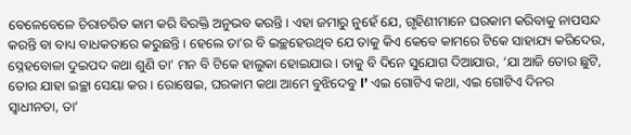ବେଳେବେଳେ ଚିରାଚରିତ କାମ କରି ବିରକ୍ତି ଅନୁଭବ କରନ୍ତି। ଏହା ଜମାରୁ ନୁହେଁ ଯେ, ଗୃହିଣୀମାନେ ଘରକାମ କରିବାକୁ ନାପସନ୍ଦ କରନ୍ତି ବା ବାଧ୍ୟ ବାଧକତାରେ କରୁଛନ୍ତି। ହେଲେ ତା’ର ବି ଇଚ୍ଛହେଉଥିବ ଯେ ତାକୁ କିଏ କେବେ କାମରେ ଟିକେ ସାହାଯ୍ୟ କରିଦେଉ, ସ୍ନେହବୋଳା ଦୁଇପଦ କଥା ଶୁଣି ତା’ ମନ ବି ଟିକେ ହାଲୁକା ହୋଇଯାଉ। ତାକୁ ବି ଦିନେ ସୁଯୋଗ ଦିଆଯାଉ, ‘ଯା ଆଜି ତୋର ଛୁଟି, ତୋର ଯାହା ଇଚ୍ଛା ସେୟା କର। ରୋଷେଇ, ଘରକାମ କଥା ଆମେ ବୁଝିଦେବୁ l’ ଏଇ ଗୋଟିଏ କଥା, ଏଇ ଗୋଟିଏ ଦିନର ସ୍ବାଧୀନତା, ତା’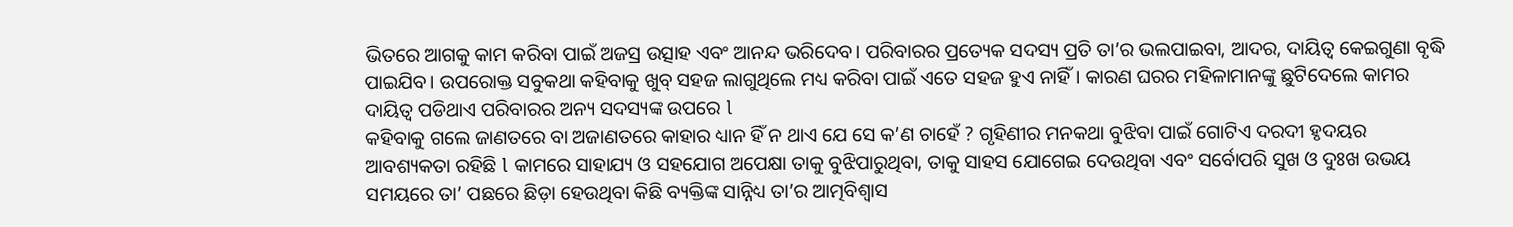ଭିତରେ ଆଗକୁ କାମ କରିବା ପାଇଁ ଅଜସ୍ର ଉତ୍ସାହ ଏବଂ ଆନନ୍ଦ ଭରିଦେବ। ପରିବାରର ପ୍ରତ୍ୟେକ ସଦସ୍ୟ ପ୍ରତି ତା’ର ଭଲପାଇବା, ଆଦର, ଦାୟିତ୍ୱ କେଇଗୁଣା ବୃଦ୍ଧି ପାଇଯିବ। ଉପରୋକ୍ତ ସବୁକଥା କହିବାକୁ ଖୁବ୍‌ ସହଜ ଲାଗୁଥିଲେ ମଧ୍ୟ କରିବା ପାଇଁ ଏତେ ସହଜ ହୁଏ ନାହିଁ। କାରଣ ଘରର ମହିଳାମାନଙ୍କୁ ଛୁଟିଦେଲେ କାମର ଦାୟିତ୍ୱ ପଡିଥାଏ ପରିବାରର ଅନ୍ୟ ସଦସ୍ୟଙ୍କ ଉପରେ l
କହିବାକୁ ଗଲେ ଜାଣତରେ ବା ଅଜାଣତରେ କାହାର ଧ୍ୟାନ ହିଁ ନ ଥାଏ ଯେ ସେ କ’ଣ ଚାହେଁ ? ଗୃହିଣୀର ମନକଥା ବୁଝିବା ପାଇଁ ଗୋଟିଏ ଦରଦୀ ହୃଦୟର ଆବଶ୍ୟକତା ରହିଛି l କାମରେ ସାହାଯ୍ୟ ଓ ସହଯୋଗ ଅପେକ୍ଷା ତାକୁ ବୁଝିପାରୁଥିବା, ତାକୁ ସାହସ ଯୋଗେଇ ଦେଉଥିବା ଏବଂ ସର୍ବୋପରି ସୁଖ ଓ ଦୁଃଖ ଉଭୟ ସମୟରେ ତା’ ପଛରେ ଛିଡ଼ା ହେଉଥିବା କିଛି ବ୍ୟକ୍ତିଙ୍କ ସାନ୍ନିଧ୍ୟ ତା’ର ଆତ୍ମବିଶ୍ୱାସ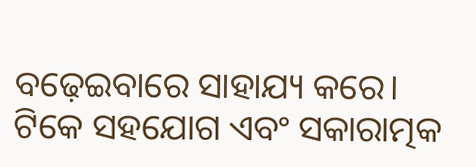ବଢ଼େଇବାରେ ସାହାଯ୍ୟ କରେ। ଟିକେ ସହଯୋଗ ଏବଂ ସକାରାତ୍ମକ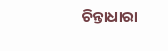ଚିନ୍ତାଧାରା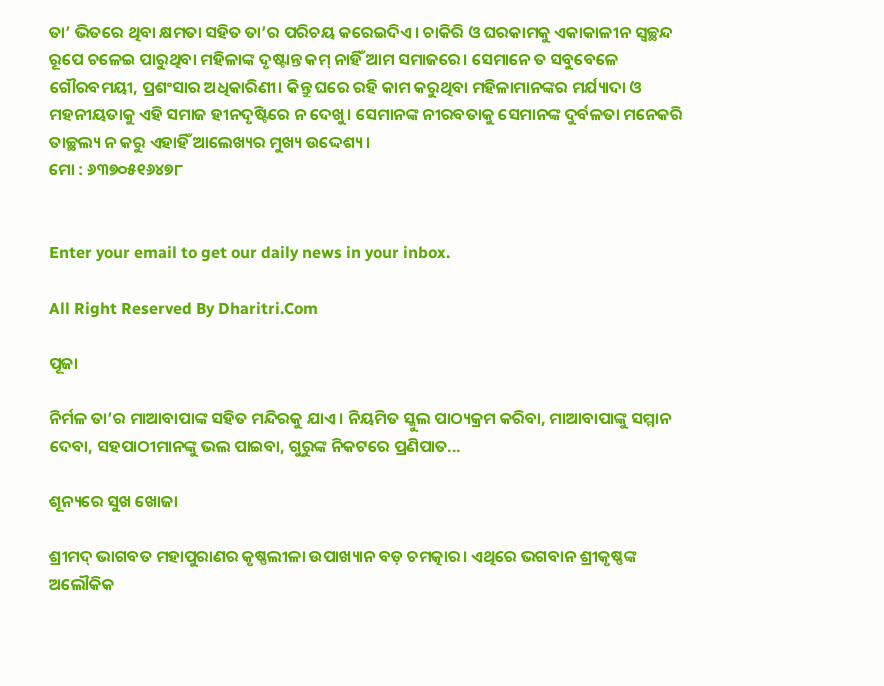ତା’ ଭିତରେ ଥିବା କ୍ଷମତା ସହିତ ତା’ର ପରିଚୟ କରେଇଦିଏ। ଚାକିରି ଓ ଘରକାମକୁ ଏକାକାଳୀନ ସ୍ବଚ୍ଛନ୍ଦ ରୂପେ ଚଳେଇ ପାରୁଥିବା ମହିଳାଙ୍କ ଦୃଷ୍ଟାନ୍ତ କମ୍‌ ନାହିଁ ଆମ ସମାଜରେ। ସେମାନେ ତ ସବୁବେଳେ ଗୌରବମୟୀ, ପ୍ରଶଂସାର ଅଧିକାରିଣୀ। କିନ୍ତୁ ଘରେ ରହି କାମ କରୁଥିବା ମହିଳାମାନଙ୍କର ମର୍ଯ୍ୟାଦା ଓ ମହନୀୟତାକୁ ଏହି ସମାଜ ହୀନଦୃଷ୍ଟିରେ ନ ଦେଖୁ। ସେମାନଙ୍କ ନୀରବତାକୁ ସେମାନଙ୍କ ଦୁର୍ବଳତା ମନେକରି ତାଚ୍ଛଲ୍ୟ ନ କରୁ ଏହାହିଁ ଆଲେଖ୍ୟର ମୁଖ୍ୟ ଉଦ୍ଦେଶ୍ୟ।
ମୋ : ୬୩୭୦୫୧୬୪୭୮


Enter your email to get our daily news in your inbox.

All Right Reserved By Dharitri.Com

ପୂଜା

ନିର୍ମଳ ତା’ର ମାଆବାପାଙ୍କ ସହିତ ମନ୍ଦିରକୁ ଯାଏ। ନିୟମିତ ସ୍କୁଲ ପାଠ୍ୟକ୍ରମ କରିବା, ମାଆବାପାଙ୍କୁ ସମ୍ମାନ ଦେବା, ସହପାଠୀମାନଙ୍କୁ ଭଲ ପାଇବା, ଗୁରୁଙ୍କ ନିକଟରେ ପ୍ରଣିପାତ...

ଶୂନ୍ୟରେ ସୁଖ ଖୋଜା

ଶ୍ରୀମଦ୍‌ ଭାଗବତ ମହାପୁରାଣର କୃଷ୍ଣଲୀଳା ଉପାଖ୍ୟାନ ବଡ଼ ଚମତ୍କାର। ଏଥିରେ ଭଗବାନ ଶ୍ରୀକୃଷ୍ଣଙ୍କ ଅଲୌକିକ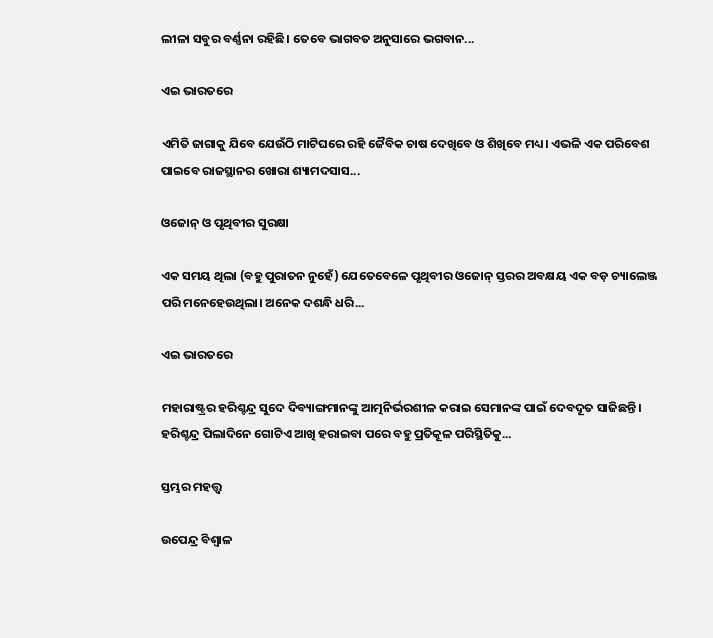ଲୀଳା ସବୁର ବର୍ଣ୍ଣନା ରହିଛି। ତେବେ ଭାଗବତ ଅନୁସାରେ ଭଗବାନ...

ଏଇ ଭାରତରେ

ଏମିତି ଜାଗାକୁ ଯିବେ ଯେଉଁଠି ମାଟିଘରେ ରହି ଜୈବିକ ଚାଷ ଦେଖିବେ ଓ ଶିଖିବେ ମଧ୍ୟ। ଏଭଳି ଏକ ପରିବେଶ ପାଇବେ ରାଜସ୍ଥାନର ଖୋରା ଶ୍ୟାମଦସାସ...

ଓଜୋନ୍‌ ଓ ପୃଥିବୀର ସୁରକ୍ଷା

ଏକ ସମୟ ଥିଲା (ବହୁ ପୁରାତନ ନୁହେଁ) ଯେତେବେଳେ ପୃଥିବୀର ଓଜୋନ୍‌ ସ୍ତରର ଅବକ୍ଷୟ ଏକ ବଡ଼ ଚ୍ୟାଲେଞ୍ଜ ପରି ମନେହେଉଥିଲା। ଅନେକ ଦଶନ୍ଧି ଧରି...

ଏଇ ଭାରତରେ

ମହାରାଷ୍ଟ୍ରର ହରିଶ୍ଚନ୍ଦ୍ର ସୁଦେ ଦିବ୍ୟାଙ୍ଗମାନଙ୍କୁ ଆତ୍ମନିର୍ଭରଶୀଳ କରାଇ ସେମାନଙ୍କ ପାଇଁ ଦେବଦୂତ ସାଜିଛନ୍ତି। ହରିଶ୍ଚନ୍ଦ୍ର ପିଲାଦିନେ ଗୋଟିଏ ଆଖି ହରାଇବା ପରେ ବହୁ ପ୍ରତିକୂଳ ପରିସ୍ଥିତିକୁ...

ସ୍ତମ୍ଭର ମହତ୍ତ୍ୱ

ଉପେନ୍ଦ୍ର ବିଶ୍ୱାଳ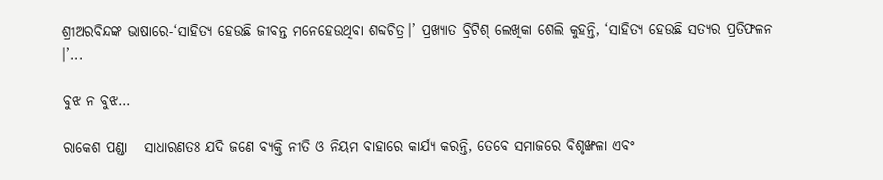ଶ୍ରୀଅରବିନ୍ଦଙ୍କ ଭାଷାରେ-‘ସାହିତ୍ୟ ହେଉଛି ଜୀବନ୍ତ ମନେହେଉଥିବା ଶବ୍ଦଚିତ୍ର।’ ପ୍ରଖ୍ୟାତ ବ୍ରିଟିଶ୍‌ ଲେଖିକା ଶେଲି କୁହନ୍ତି, ‘ସାହିତ୍ୟ ହେଉଛି ସତ୍ୟର ପ୍ରତିଫଳନ ।’...

ବୁଝ ନ ବୁଝ…

ରାକେଶ ପଣ୍ଡା   ସାଧାରଣତଃ ଯଦି ଜଣେ ବ୍ୟକ୍ତି ନୀତି ଓ ନିୟମ ବାହାରେ କାର୍ଯ୍ୟ କରନ୍ତି, ତେବେ ସମାଜରେ ବିଶୃଙ୍ଖଳା ଏବଂ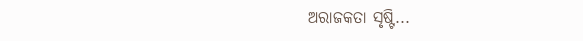ଅରାଜକତା ସୃଷ୍ଟି...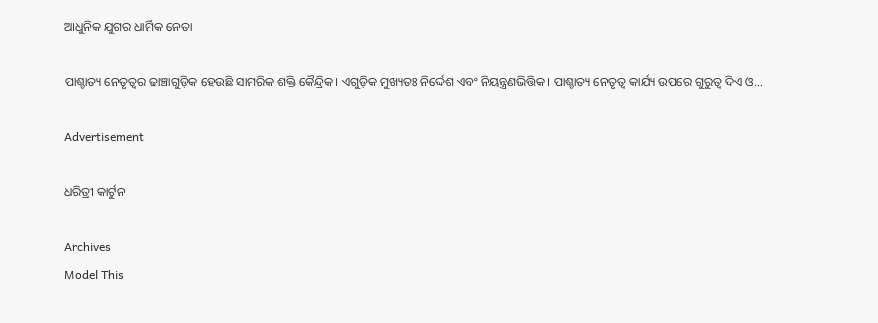ଆଧୁନିକ ଯୁଗର ଧାର୍ମିକ ନେତା

ପାଶ୍ଚାତ୍ୟ ନେତୃତ୍ୱର ଢାଞ୍ଚାଗୁଡ଼ିକ ହେଉଛି ସାମରିକ ଶକ୍ତି କୈନ୍ଦ୍ରିକ। ଏଗୁଡ଼ିକ ମୁଖ୍ୟତଃ ନିର୍ଦ୍ଦେଶ ଏବଂ ନିୟନ୍ତ୍ରଣଭିତ୍ତିକ। ପାଶ୍ଚାତ୍ୟ ନେତୃତ୍ୱ କାର୍ଯ୍ୟ ଉପରେ ଗୁରୁତ୍ୱ ଦିଏ ଓ...

Advertisement

ଧରିତ୍ରୀ କାର୍ଟୁନ

Archives
Model This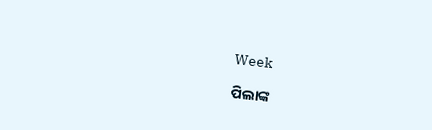Week

ପିଲାଙ୍କ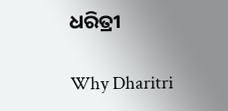ଧରିତ୍ରୀ

Why Dharitri